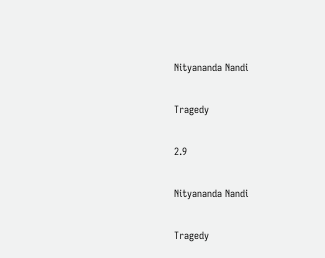Nityananda Nandi

Tragedy

2.9

Nityananda Nandi

Tragedy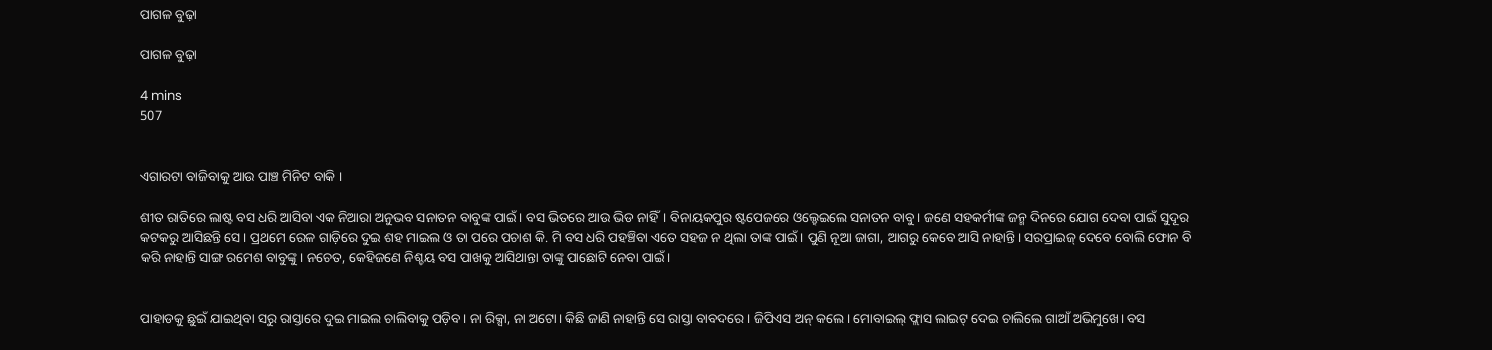ପାଗଳ ବୁଢ଼ା

ପାଗଳ ବୁଢ଼ା

4 mins
507


ଏଗାରଟା ବାଜିବାକୁ ଆଉ ପାଞ୍ଚ ମିନିଟ ବାକି ।

ଶୀତ ରାତିରେ ଲାଷ୍ଟ ବସ ଧରି ଆସିବା ଏକ ନିଆରା ଅନୁଭବ ସନାତନ ବାବୁଙ୍କ ପାଇଁ। ବସ ଭିତରେ ଆଉ ଭିଡ ନାହିଁ। ବିନାୟକପୁର ଷ୍ଟପେଜରେ ଓଲ୍ହେଇଲେ ସନାତନ ବାବୁ। ଜଣେ ସହକର୍ମୀଙ୍କ ଜନ୍ମ ଦିନରେ ଯୋଗ ଦେବା ପାଇଁ ସୁଦୂର କଟକରୁ ଆସିଛନ୍ତି ସେ। ପ୍ରଥମେ ରେଳ ଗାଡ଼ିରେ ଦୁଇ ଶହ ମାଇଲ ଓ ତା ପରେ ପଚାଶ କି. ମି ବସ ଧରି ପହଞ୍ଚିବା ଏତେ ସହଜ ନ ଥିଲା ତାଙ୍କ ପାଇଁ। ପୁଣି ନୂଆ ଜାଗା, ଆଗରୁ କେବେ ଆସି ନାହାନ୍ତି। ସରପ୍ରାଇଜ୍ ଦେବେ ବୋଲି ଫୋନ ବି କରି ନାହାନ୍ତି ସାଙ୍ଗ ରମେଶ ବାବୁଙ୍କୁ। ନଚେତ, କେହିଜଣେ ନିଶ୍ଚୟ ବସ ପାଖକୁ ଆସିଥାନ୍ତା ତାଙ୍କୁ ପାଛୋଟି ନେବା ପାଇଁ।


ପାହାଡକୁ ଛୁଇଁ ଯାଇଥିବା ସରୁ ରାସ୍ତାରେ ଦୁଇ ମାଇଲ ଚାଲିବାକୁ ପଡ଼ିବ। ନା ରିକ୍ସା, ନା ଅଟୋ। କିଛି ଜାଣି ନାହାନ୍ତି ସେ ରାସ୍ତା ବାବଦରେ। ଜିପିଏସ ଅନ୍ କଲେ। ମୋବାଇଲ୍ ଫ୍ଲାସ ଲାଇଟ୍ ଦେଇ ଚାଲିଲେ ଗାଆଁ ଅଭିମୁଖେ। ବସ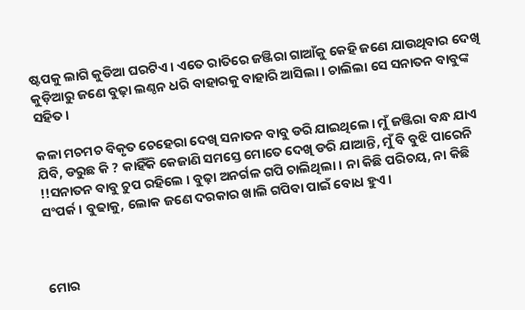ଷ୍ଟପକୁ ଲାଗି କୁଡିଆ ଘରଟିଏ। ଏତେ ରାତିରେ ଜଞ୍ଜିରା ଗାଆଁକୁ କେହି ଜଣେ ଯାଉଥିବାର ଦେଖି କୁଡ଼ିଆରୁ ଜଣେ ବୁଢ଼ା ଲଣ୍ଠନ ଧରି ବାହାରକୁ ବାହାରି ଆସିଲା। ଚାଲିଲା ସେ ସନାତନ ବାବୁଙ୍କ ସହିତ।

କଳା ମଚମଚ ବିକୃତ ଚେହେରା ଦେଖି ସନାତନ ବାବୁ ଡରି ଯାଇଥିଲେ। ମୁଁ ଜଞ୍ଜିରା ବନ୍ଧ ଯାଏ ଯିବି, ଡରୁଛ କି ? କାହିଁକି କେଜାଣି ସମସ୍ତେ ମୋତେ ଦେଖି ଡରି ଯାଆନ୍ତି, ମୁଁ ବି ବୁଝି ପାରେନି !!ସନାତନ ବାବୁ ଚୁପ ରହିଲେ । ବୁଢ଼ା ଅନର୍ଗଳ ଗପି ଚାଲିଥିଲା। ନା କିଛି ପରିଚୟ, ନା କିଛି ସଂପର୍କ। ବୁଢାକୁ, ଲୋକ ଜଣେ ଦରକାର ଖାଲି ଗପିବା ପାଇଁ ବୋଧ ହୁଏ।



ମୋର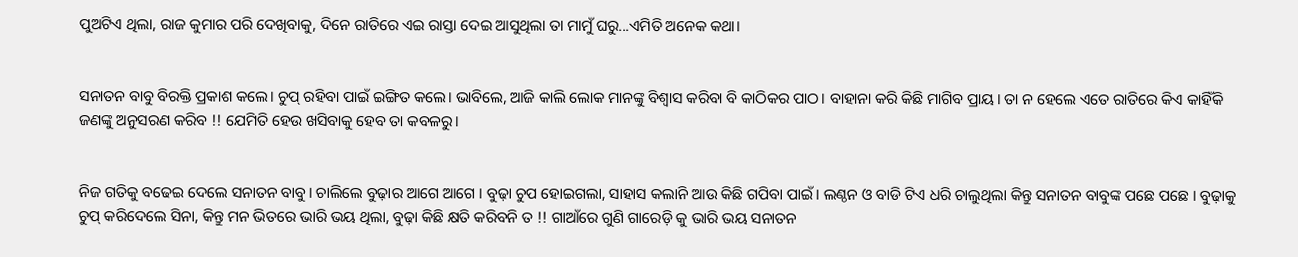ପୁଅଟିଏ ଥିଲା, ରାଜ କୁମାର ପରି ଦେଖିବାକୁ, ଦିନେ ରାତିରେ ଏଇ ରାସ୍ତା ଦେଇ ଆସୁଥିଲା ତା ମାମୁଁ ଘରୁ...ଏମିତି ଅନେକ କଥା।


ସନାତନ ବାବୁ ବିରକ୍ତି ପ୍ରକାଶ କଲେ। ଚୁପ୍ ରହିବା ପାଇଁ ଇଙ୍ଗିତ କଲେ। ଭାବିଲେ, ଆଜି କାଲି ଲୋକ ମାନଙ୍କୁ ବିଶ୍ୱାସ କରିବା ବି କାଠିକର ପାଠ। ବାହାନା କରି କିଛି ମାଗିବ ପ୍ରାୟ। ତା ନ ହେଲେ ଏତେ ରାତିରେ କିଏ କାହିଁକି ଜଣଙ୍କୁ ଅନୁସରଣ କରିବ !! ଯେମିତି ହେଉ ଖସିବାକୁ ହେବ ତା କବଳରୁ।


ନିଜ ଗତିକୁ ବଢେଇ ଦେଲେ ସନାତନ ବାବୁ। ଚାଲିଲେ ବୁଢ଼ାର ଆଗେ ଆଗେ । ବୁଢ଼ା ଚୁପ ହୋଇଗଲା, ସାହାସ କଲାନି ଆଉ କିଛି ଗପିବା ପାଇଁ। ଲଣ୍ଠନ ଓ ବାଡି ଟିଏ ଧରି ଚାଲୁଥିଲା କିନ୍ତୁ ସନାତନ ବାବୁଙ୍କ ପଛେ ପଛେ । ବୁଢ଼ାକୁ ଚୁପ୍ କରିଦେଲେ ସିନା, କିନ୍ତୁ ମନ ଭିତରେ ଭାରି ଭୟ ଥିଲା, ବୁଢ଼ା କିଛି କ୍ଷତି କରିବନି ତ !! ଗାଆଁରେ ଗୁଣି ଗାରେଡ଼ି କୁ ଭାରି ଭୟ ସନାତନ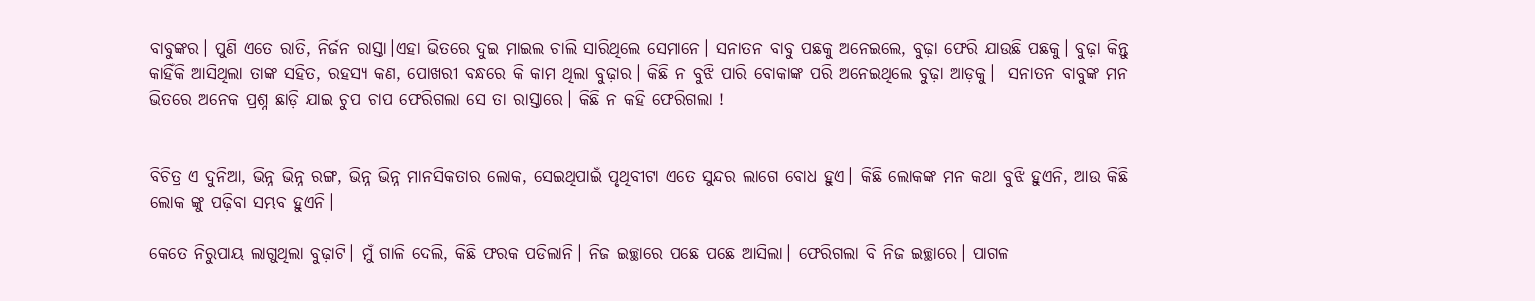ବାବୁଙ୍କର। ପୁଣି ଏତେ ରାତି, ନିର୍ଜନ ରାସ୍ତା।ଏହା ଭିତରେ ଦୁଇ ମାଇଲ ଚାଲି ସାରିଥିଲେ ସେମାନେ। ସନାତନ ବାବୁ ପଛକୁ ଅନେଇଲେ, ବୁଢ଼ା ଫେରି ଯାଉଛି ପଛକୁ। ବୁଢ଼ା କିନ୍ତୁ କାହିଁକି ଆସିଥିଲା ତାଙ୍କ ସହିତ, ରହସ୍ୟ କଣ, ପୋଖରୀ ବନ୍ଧରେ କି କାମ ଥିଲା ବୁଢ଼ାର। କିଛି ନ ବୁଝି ପାରି ବୋକାଙ୍କ ପରି ଅନେଇଥିଲେ ବୁଢ଼ା ଆଡ଼କୁ।  ସନାତନ ବାବୁଙ୍କ ମନ ଭିତରେ ଅନେକ ପ୍ରଶ୍ନ ଛାଡ଼ି ଯାଇ ଚୁପ ଚାପ ଫେରିଗଲା ସେ ତା ରାସ୍ତାରେ। କିଛି ନ କହି ଫେରିଗଲା !


ବିଚିତ୍ର ଏ ଦୁନିଆ, ଭିନ୍ନ ଭିନ୍ନ ରଙ୍ଗ, ଭିନ୍ନ ଭିନ୍ନ ମାନସିକତାର ଲୋକ, ସେଇଥିପାଇଁ ପୃଥିବୀଟା ଏତେ ସୁନ୍ଦର ଲାଗେ ବୋଧ ହୁଏ। କିଛି ଲୋକଙ୍କ ମନ କଥା ବୁଝି ହୁଏନି, ଆଉ କିଛି ଲୋକ ଙ୍କୁ ପଢ଼ିବା ସମ୍ଭବ ହୁଏନି।

କେତେ ନିରୁପାୟ ଲାଗୁଥିଲା ବୁଢ଼ାଟି। ମୁଁ ଗାଳି ଦେଲି, କିଛି ଫରକ ପଡିଲାନି। ନିଜ ଇଚ୍ଛାରେ ପଛେ ପଛେ ଆସିଲା। ଫେରିଗଲା ବି ନିଜ ଇଚ୍ଛାରେ। ପାଗଳ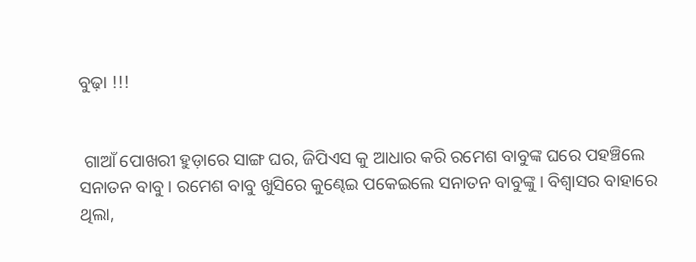ବୁଢ଼ା !!!


 ଗାଆଁ ପୋଖରୀ ହୁଡ଼ାରେ ସାଙ୍ଗ ଘର, ଜିପିଏସ କୁ ଆଧାର କରି ରମେଶ ବାବୁଙ୍କ ଘରେ ପହଞ୍ଚିଲେ ସନାତନ ବାବୁ। ରମେଶ ବାବୁ ଖୁସିରେ କୁଣ୍ଢେଇ ପକେଇଲେ ସନାତନ ବାବୁଙ୍କୁ। ବିଶ୍ଵାସର ବାହାରେ ଥିଲା,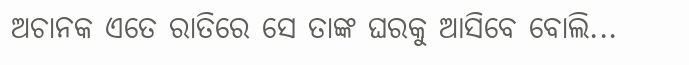ଅଚାନକ ଏତେ ରାତିରେ ସେ ତାଙ୍କ ଘରକୁ ଆସିବେ ବୋଲି...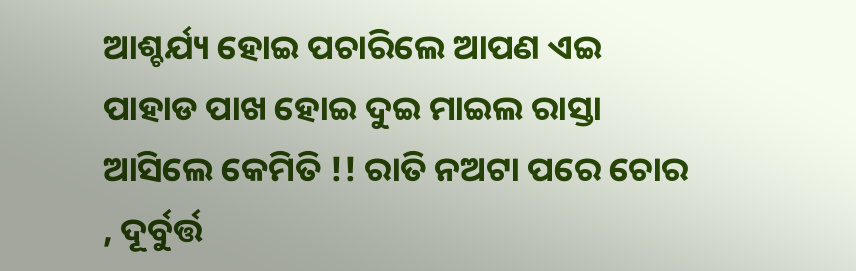ଆଶ୍ଚର୍ଯ୍ୟ ହୋଇ ପଚାରିଲେ ଆପଣ ଏଇ ପାହାଡ ପାଖ ହୋଇ ଦୁଇ ମାଇଲ ରାସ୍ତା ଆସିଲେ କେମିତି !! ରାତି ନଅଟା ପରେ ଚୋର , ଦୂର୍ବୁର୍ତ୍ତ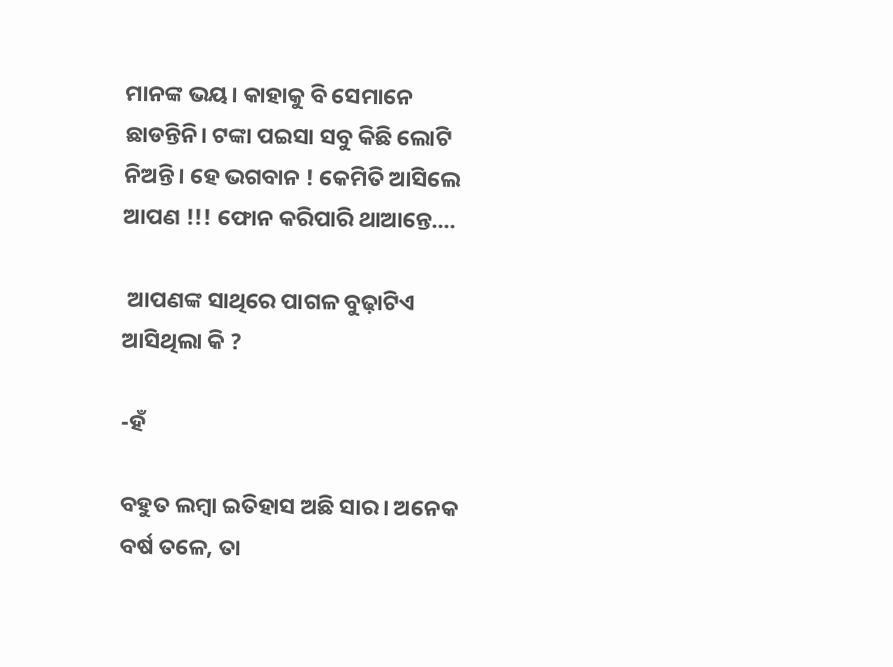ମାନଙ୍କ ଭୟ। କାହାକୁ ବି ସେମାନେ ଛାଡନ୍ତିନି। ଟଙ୍କା ପଇସା ସବୁ କିଛି ଲୋଟି ନିଅନ୍ତି। ହେ ଭଗବାନ ! କେମିତି ଆସିଲେ ଆପଣ !!! ଫୋନ କରିପାରି ଥାଆନ୍ତେ....

 ଆପଣଙ୍କ ସାଥିରେ ପାଗଳ ବୁଢ଼ାଟିଏ ଆସିଥିଲା କି ?

-ହଁ

ବହୁତ ଲମ୍ବା ଇତିହାସ ଅଛି ସାର। ଅନେକ ବର୍ଷ ତଳେ, ତା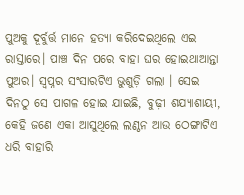ପୁଅକୁ ଦୂର୍ବୁର୍ତ୍ତ ମାନେ ହତ୍ୟା କରିଦେଇଥିଲେ ଏଇ ରାସ୍ତାରେ। ପାଞ୍ଚ ଦିନ ପରେ ବାହା ଘର ହୋଇଥାଆନ୍ତା ପୁଅର। ସ୍ୱପ୍ନର ସଂସାରଟିଏ ଭୁଶୁଡ଼ି ଗଲା । ସେଇ ଦିନଠୁ ସେ ପାଗଳ ହୋଇ ଯାଇଛି, ବୁଢ଼ୀ ଶଯ୍ୟାଶାୟୀ, କେହି ଜଣେ ଏକା ଆସୁଥିଲେ ଲଣ୍ଠନ ଆଉ ଠେଙ୍ଗାଟିଏ ଧରି ବାହାରି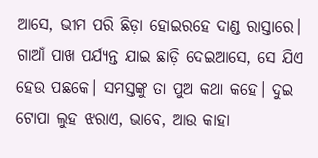ଆସେ, ଭୀମ ପରି ଛିଡ଼ା ହୋଇରହେ ଦାଣ୍ଡ ରାସ୍ତାରେ। ଗାଆଁ ପାଖ ପର୍ଯ୍ୟନ୍ତ ଯାଇ ଛାଡ଼ି ଦେଇଆସେ, ସେ ଯିଏ ହେଉ ପଛକେ। ସମସ୍ତଙ୍କୁ ତା ପୁଅ କଥା କହେ। ଦୁଇ ଟୋପା ଲୁହ ଝରାଏ, ଭାବେ, ଆଉ କାହା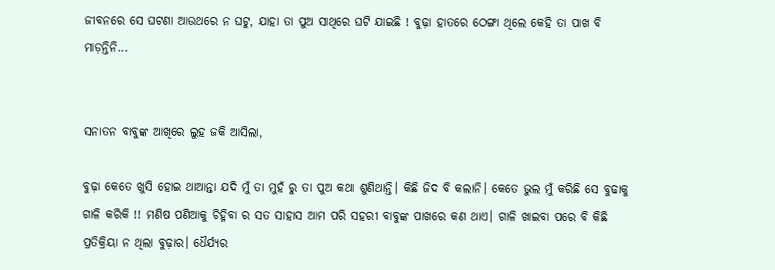ଜୀବନରେ ସେ ଘଟଣା ଆଉଥରେ ନ ଘଟୁ, ଯାହା ତା ପୁଅ ସାଥିରେ ଘଟି ଯାଇଛି ! ବୁଢ଼ା ହାତରେ ଠେଙ୍ଗା ଥିଲେ କେହି ତା ପାଖ ବି ମାଡ଼ନ୍ତିନି...


ସନାତନ ବାବୁଙ୍କ ଆଖିରେ ଲୁହ ଜକି ଆସିଲା,

ବୁଢ଼ା କେତେ ଖୁସି ହୋଇ ଥାଆନ୍ତା ଯଦି ମୁଁ ତା ମୁହଁ ରୁ ତା ପୁଅ କଥା ଶୁଣିଥାନ୍ତି। କିଛି ଜିଦ ବି କଲାନି। କେତେ ଭୁଲ ମୁଁ କରିଛି ସେ ବୁଢାକୁ ଗାଳି କରିକି !! ମଣିଷ ପଣିଆକୁ ଚିହ୍ନିବା ର ସତ ସାହାସ ଆମ ପରି ସହରୀ ବାବୁଙ୍କ ପାଖରେ କଣ ଥାଏ। ଗାଳି ଖାଇବା ପରେ ବି କିଛି ପ୍ରତିକ୍ରିୟା ନ ଥିଲା ବୁଢ଼ାର। ଧୈର୍ଯ୍ୟର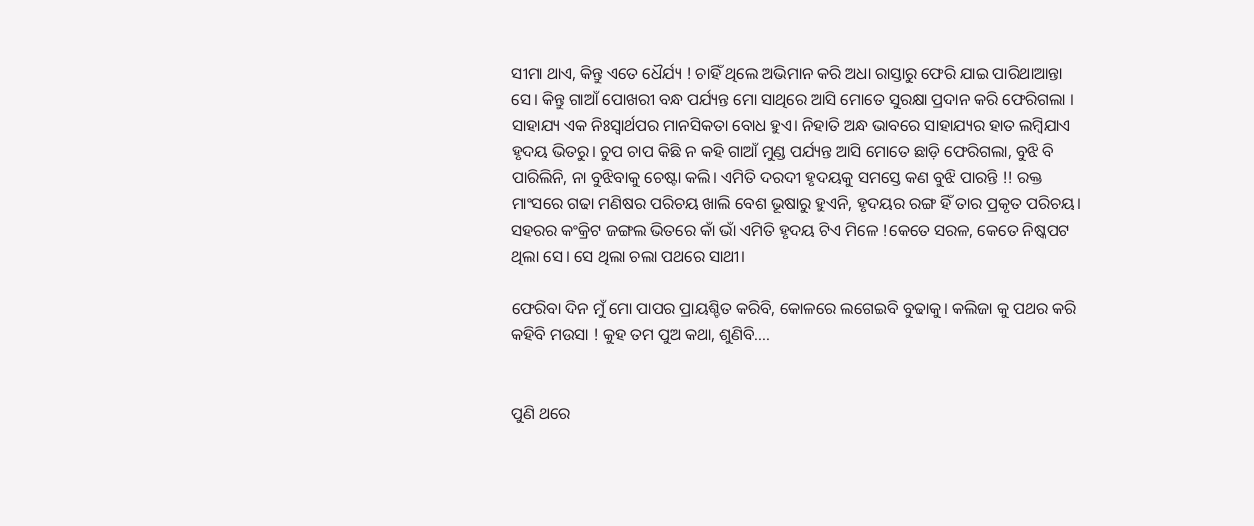ସୀମା ଥାଏ, କିନ୍ତୁ ଏତେ ଧୈର୍ଯ୍ୟ ! ଚାହିଁ ଥିଲେ ଅଭିମାନ କରି ଅଧା ରାସ୍ତାରୁ ଫେରି ଯାଇ ପାରିଥାଆନ୍ତା ସେ। କିନ୍ତୁ ଗାଆଁ ପୋଖରୀ ବନ୍ଧ ପର୍ଯ୍ୟନ୍ତ ମୋ ସାଥିରେ ଆସି ମୋତେ ସୁରକ୍ଷା ପ୍ରଦାନ କରି ଫେରିଗଲା । ସାହାଯ୍ୟ ଏକ ନିଃସ୍ଵାର୍ଥପର ମାନସିକତା ବୋଧ ହୁଏ। ନିହାତି ଅନ୍ଧ ଭାବରେ ସାହାଯ୍ୟର ହାତ ଲମ୍ବିଯାଏ ହୃଦୟ ଭିତରୁ। ଚୁପ ଚାପ କିଛି ନ କହି ଗାଆଁ ମୁଣ୍ଡ ପର୍ଯ୍ୟନ୍ତ ଆସି ମୋତେ ଛାଡ଼ି ଫେରିଗଲା, ବୁଝି ବି ପାରିଲିନି, ନା ବୁଝିବାକୁ ଚେଷ୍ଟା କଲି। ଏମିତି ଦରଦୀ ହୃଦୟକୁ ସମସ୍ତେ କଣ ବୁଝି ପାରନ୍ତି !! ରକ୍ତ ମାଂସରେ ଗଢା ମଣିଷର ପରିଚୟ ଖାଲି ବେଶ ଭୂଷାରୁ ହୁଏନି, ହୃଦୟର ରଙ୍ଗ ହିଁ ତାର ପ୍ରକୃତ ପରିଚୟ। ସହରର କଂକ୍ରିଟ ଜଙ୍ଗଲ ଭିତରେ କାଁ ଭାଁ ଏମିତି ହୃଦୟ ଟିଏ ମିଳେ !କେତେ ସରଳ, କେତେ ନିଷ୍କପଟ ଥିଲା ସେ। ସେ ଥିଲା ଚଲା ପଥରେ ସାଥୀ।

ଫେରିବା ଦିନ ମୁଁ ମୋ ପାପର ପ୍ରାୟଶ୍ଚିତ କରିବି, କୋଳରେ ଲଗେଇବି ବୁଢାକୁ। କଲିଜା କୁ ପଥର କରି କହିବି ମଉସା ! କୁହ ତମ ପୁଅ କଥା, ଶୁଣିବି....


ପୁଣି ଥରେ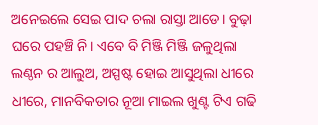ଅନେଇଲେ ସେଇ ପାଦ ଚଲା ରାସ୍ତା ଆଡେ। ବୁଢ଼ା ଘରେ ପହଞ୍ଚି ନି। ଏବେ ବି ମିଞ୍ଜି ମିଞ୍ଜି ଜଳୁଥିଲା ଲଣ୍ଠନ ର ଆଲୁଅ, ଅସ୍ପଷ୍ଟ ହୋଇ ଆସୁଥିଲା ଧୀରେ ଧୀରେ, ମାନବିକତାର ନୂଆ ମାଇଲ ଖୁଣ୍ଟ ଟିଏ ଗଢି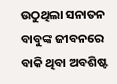ଉଠୁଥିଲା ସନାତନ ବାବୁଙ୍କ ଜୀବନରେ ବାକି ଥିବା ଅବଶିଷ୍ଟ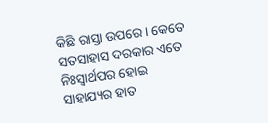କିଛି ରାସ୍ତା ଉପରେ। କେତେ ସତସାହାସ ଦରକାର ଏତେ ନିଃସ୍ଵାର୍ଥପର ହୋଇ ସାହାଯ୍ୟର ହାତ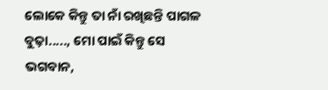ଲୋକେ କିନ୍ତୁ ତା ନାଁ ରଖିଛନ୍ତି ପାଗଳ ବୁଢ଼ା....., ମୋ ପାଇଁ କିନ୍ତୁ ସେ ଭଗବାନ,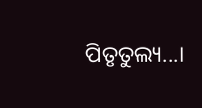ପିତୃତୁଲ୍ୟ...।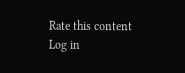Rate this content
Log in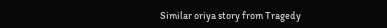Similar oriya story from Tragedy